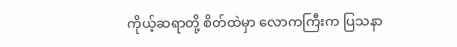ကိုယ့်ဆရာတို့ စိတ်ထဲမှာ လောကကြီးက ပြသနာ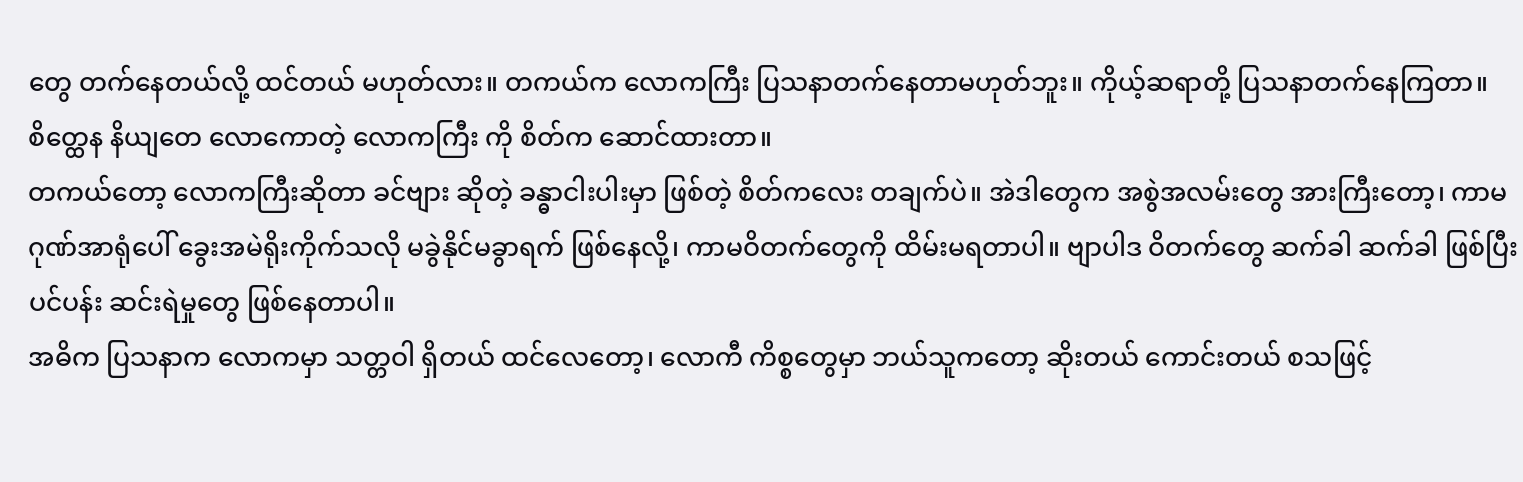တွေ တက်နေတယ်လို့ ထင်တယ် မဟုတ်လား။ တကယ်က လောကကြီး ပြသနာတက်နေတာမဟုတ်ဘူး။ ကိုယ့်ဆရာတို့ ပြသနာတက်နေကြတာ။ စိတ္ထေန နိယျတေ လောကောတဲ့ လောကကြီး ကို စိတ်က ဆောင်ထားတာ။
တကယ်တော့ လောကကြီးဆိုတာ ခင်ဗျား ဆိုတဲ့ ခန္ဓာငါးပါးမှာ ဖြစ်တဲ့ စိတ်ကလေး တချက်ပဲ။ အဲဒါတွေက အစွဲအလမ်းတွေ အားကြီးတော့၊ ကာမဂုဏ်အာရုံပေါ် ခွေးအမဲရိုးကိုက်သလို မခွဲနိုင်မခွာရက် ဖြစ်နေလို့၊ ကာမဝိတက်တွေကို ထိမ်းမရတာပါ။ ဗျာပါဒ ဝိတက်တွေ ဆက်ခါ ဆက်ခါ ဖြစ်ပြီး ပင်ပန်း ဆင်းရဲမှုတွေ ဖြစ်နေတာပါ။
အဓိက ပြသနာက လောကမှာ သတ္တဝါ ရှိတယ် ထင်လေတော့၊ လောကီ ကိစ္စတွေမှာ ဘယ်သူကတော့ ဆိုးတယ် ကောင်းတယ် စသဖြင့်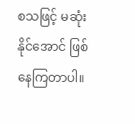စသဖြင့် မဆုံးနိုင်အောင် ဖြစ်နေကြတာပါ။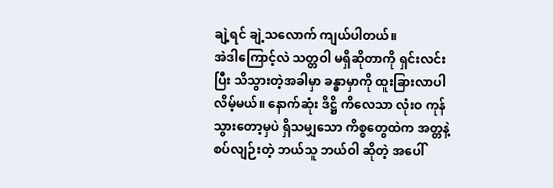ချဲ့ရင် ချဲ့သလောက် ကျယ်ပါတယ်။
အဲဒါကြောင့်လဲ သတ္တဝါ မရှိဆိုတာကို ရှင်းလင်းပြီး သိသွားတဲ့အခါမှာ ခန္ဓာမှာကို ထူးခြားလာပါလိမ့်မယ်။ နောက်ဆုံး ဒိဋ္ဌိ ကိလေသာ လုံးဝ ကုန်သွားတော့မှပဲ ရှိသမျှသော ကိစ္စတွေထဲက အတ္တနဲ့ စပ်လျဉ်းတဲ့ ဘယ်သူ ဘယ်ဝါ ဆိုတဲ့ အပေါ်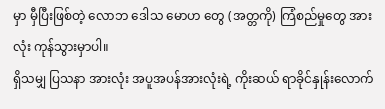မှာ မှီပြီးဖြစ်တဲ့ လောဘ ဒေါသ မောဟ တွေ (အတ္တကို) ကြံစည်မှုတွေ အားလုံး ကုန်သွားမှာပါ။
ရှိသမျှ ပြသနာ အားလုံး အပူအပန်အားလုံးရဲ့ ကိုးဆယ် ရာခိုင်နှုန်းလောက်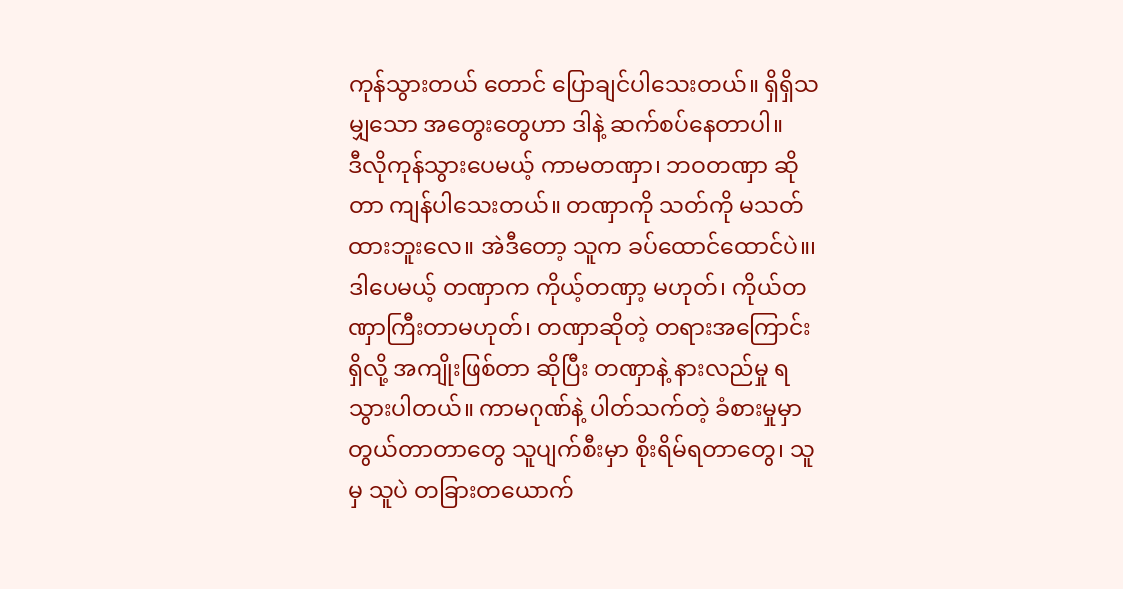ကုန်သွားတယ် တောင် ပြောချင်ပါသေးတယ်။ ရှိရှိသမျှသော အတွေးတွေဟာ ဒါနဲ့ ဆက်စပ်နေတာပါ။
ဒီလိုကုန်သွားပေမယ့် ကာမတဏှာ၊ ဘဝတဏှာ ဆိုတာ ကျန်ပါသေးတယ်။ တဏှာကို သတ်ကို မသတ်ထားဘူးလေ။ အဲဒီတော့ သူက ခပ်ထောင်ထောင်ပဲ။၊ ဒါပေမယ့် တဏှာက ကိုယ့်တဏှာ့ မဟုတ်၊ ကိုယ်တဏှာကြီးတာမဟုတ်၊ တဏှာဆိုတဲ့ တရားအကြောင်းရှိလို့ အကျိုးဖြစ်တာ ဆိုပြီး တဏှာနဲ့ နားလည်မှု ရသွားပါတယ်။ ကာမဂုဏ်နဲ့ ပါတ်သက်တဲ့ ခံစားမှုမှာ တွယ်တာတာတွေ သူပျက်စီးမှာ စိုးရိမ်ရတာတွေ၊ သူမှ သူပဲ တခြားတယောက်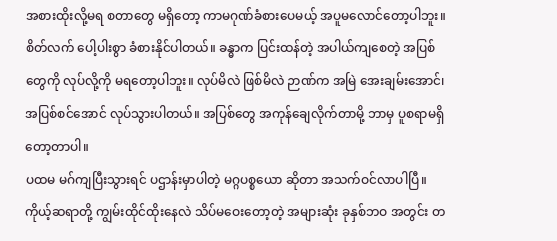အစားထိုးလို့မရ စတာတွေ မရှိတော့ ကာမဂုဏ်ခံစားပေမယ့် အပူမလောင်တော့ပါဘူး။ စိတ်လက် ပေါ့ပါးစွာ ခံစားနိုင်ပါတယ်။ ခန္ဓာက ပြင်းထန်တဲ့ အပါယ်ကျစေတဲ့ အပြစ်တွေကို လုပ်လို့ကို မရတော့ပါဘူး။ လုပ်မိလဲ ဖြစ်မိလဲ ဉာဏ်က အမြဲ အေးချမ်းအောင်၊ အပြစ်စင်အောင် လုပ်သွားပါတယ်။ အပြစ်တွေ အကုန်ချေလိုက်တာမို့ ဘာမှ ပူစရာမရှိတော့တာပါ။
ပထမ မဂ်ကျပြီးသွားရင် ပဌာန်းမှာပါတဲ့ မဂ္ဂပစ္စယော ဆိုတာ အသက်ဝင်လာပါပြီ။ ကိုယ့်ဆရာတို့ ကျွမ်းထိုင်ထိုးနေလဲ သိပ်မဝေးတော့တဲ့ အများဆုံး ခုနှစ်ဘဝ အတွင်း တ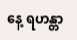နေ့ ရဟန္တာ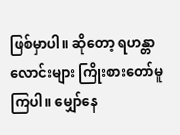ဖြစ်မှာပါ။ ဆိုတော့ ရဟန္တာလောင်းများ ကြိုးစားတော်မူကြပါ။ မျှော်နေ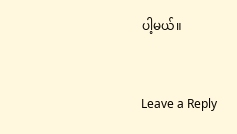ပါ့မယ်။


Leave a Reply